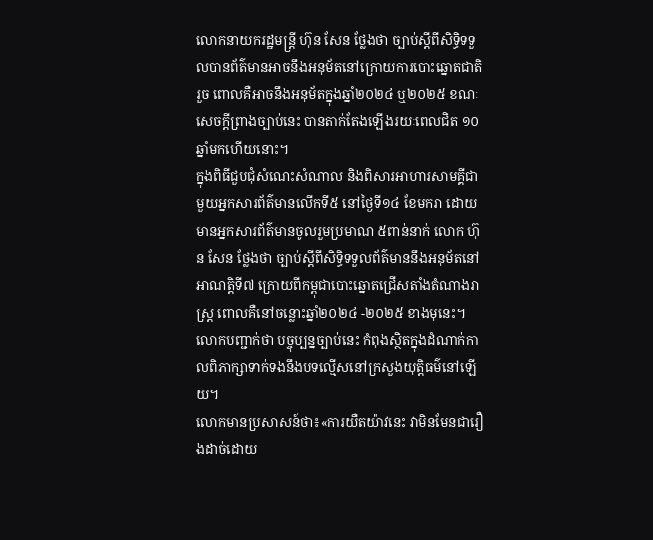លោកនាយករដ្ឋមន្រ្តី ហ៊ុន សែន ថ្លែងថា ច្បាប់ស្ដីពីសិទ្ធិទទួលបានព័ត៌មានអាចនឹងអនុម័តនៅក្រោយការបោះឆ្នោតជាតិរួច ពោលគឺអាចនឹងអនុម័តក្នុងឆ្នាំ២០២៤ ឬ២០២៥ ខណៈសេចក្ដីព្រាងច្បាប់នេះ បានតាក់តែងឡើងរយៈពេលជិត ១០ឆ្នាំមកហើយនោះ។
ក្នុងពិធីជួបជុំសំណេះសំណាល និងពិសារអាហារសាមគ្គីជាមួយអ្នកសារព័ត៌មានលើកទី៥ នៅថ្ងៃទី១៤ ខែមករា ដោយមានអ្នកសារព័ត៌មានចូលរួមប្រមាណ ៥ពាន់នាក់ លោក ហ៊ុន សែន ថ្លែងថា ច្បាប់ស្ដីពីសិទ្ធិទទួលព័ត៌មាននឹងអនុម័តនៅអាណត្តិទី៧ ក្រោយពីកម្ពុជាបោះឆ្នោតជ្រើសតាំងតំណាងរាស្ត្រ ពោលគឺនៅចន្លោះឆ្នាំ២០២៤ -២០២៥ ខាងមុនេះ។ លោកបញ្ជាក់ថា បច្ចុប្បន្នច្បាប់នេះ កំពុងស្ថិតក្នុងដំណាក់កាលពិភាក្សាទាក់ទងនឹងបទល្មើសនៅក្រសួងយុត្តិធម៌នៅឡើយ។
លោកមានប្រសាសន៍ថា៖«ការយឺតយ៉ាវនេះ វាមិនមែនជារឿងដាច់ដោយ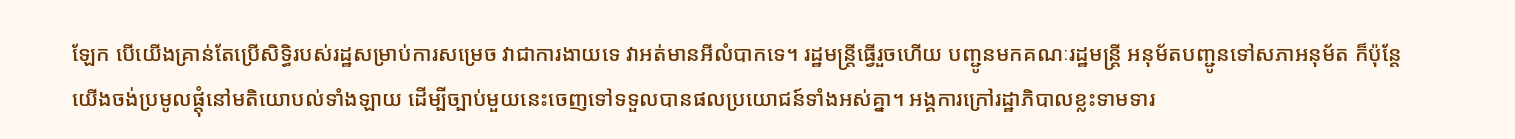ឡែក បើយើងគ្រាន់តែប្រើសិទ្ធិរបស់រដ្ឋសម្រាប់ការសម្រេច វាជាការងាយទេ វាអត់មានអីលំបាកទេ។ រដ្ឋមន្ត្រីធ្វើរួចហើយ បញ្ជូនមកគណៈរដ្ឋមន្ត្រី អនុម័តបញ្ជូនទៅសភាអនុម័ត ក៏ប៉ុន្តែយើងចង់ប្រមូលផ្ដុំនៅមតិយោបល់ទាំងឡាយ ដើម្បីច្បាប់មួយនេះចេញទៅទទួលបានផលប្រយោជន៍ទាំងអស់គ្នា។ អង្គការក្រៅរដ្ឋាភិបាលខ្លះទាមទារ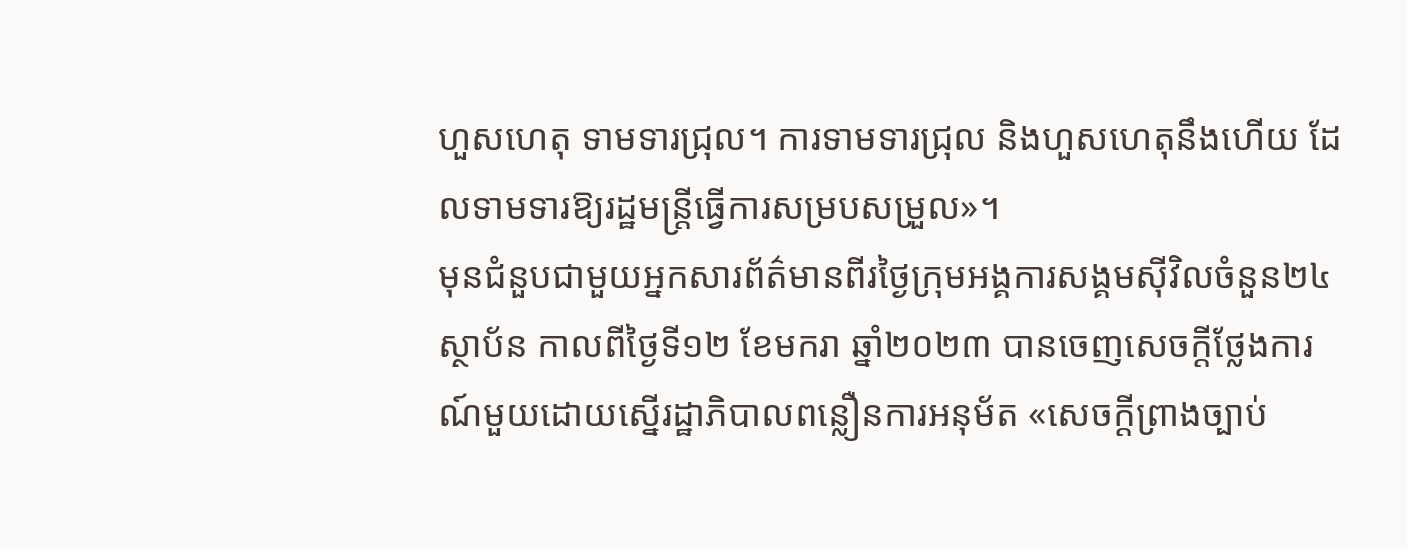ហួសហេតុ ទាមទារជ្រុល។ ការទាមទារជ្រុល និងហួសហេតុនឹងហើយ ដែលទាមទារឱ្យរដ្ឋមន្ត្រីធ្វើការសម្របសម្រួល»។
មុនជំនួបជាមួយអ្នកសារព័ត៌មានពីរថ្ងៃក្រុមអង្គការសង្គមស៊ីវិលចំនួន២៤ស្ថាប័ន កាលពីថ្ងៃទី១២ ខែមករា ឆ្នាំ២០២៣ បានចេញសេចក្ដីថ្លែងការណ៍មួយដោយស្នើរដ្ឋាភិបាលពន្លឿនការអនុម័ត «សេចក្ដីព្រាងច្បាប់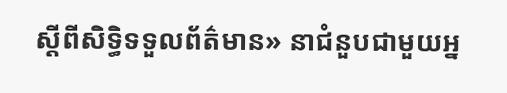ស្ដីពីសិទ្ធិទទួលព័ត៌មាន» នាជំនួបជាមួយអ្ន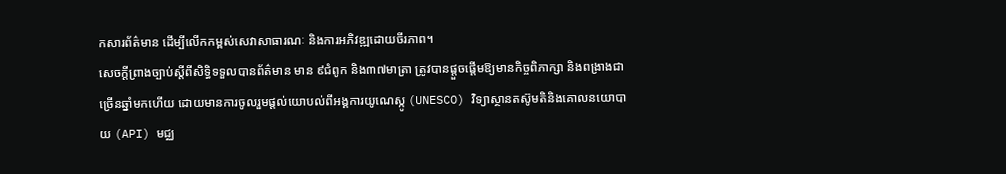កសារព័ត៌មាន ដើម្បីលើកកម្ពស់សេវាសាធារណៈ និងការអភិវឌ្ឍដោយចីរភាព។
សេចក្តីព្រាងច្បាប់ស្តីពីសិទ្ធិទទួលបានព័ត៌មាន មាន ៩ជំពូក និង៣៧មាត្រា ត្រូវបានផ្តួចផ្តើមឱ្យមានកិច្ចពិភាក្សា និងពង្រាងជាច្រើនឆ្នាំមកហើយ ដោយមានការចូលរួមផ្តល់យោបល់ពីអង្គការយូណេស្កូ (UNESCO) វិទ្យាស្ថានតស៊ូមតិនិងគោលនយោបាយ (API) មជ្ឈ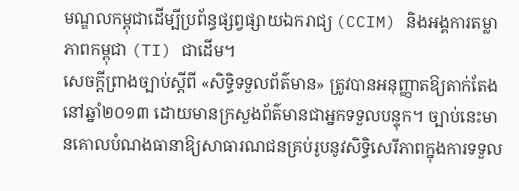មណ្ឌលកម្ពុជាដើម្បីប្រព័ន្ធផ្សព្វផ្សាយឯករាជ្យ (CCIM) និងអង្គការតម្លាភាពកម្ពុជា (TI) ជាដើម។
សេចក្តីព្រាងច្បាប់ស្តីពី «សិទ្ធិទទួលព័ត៌មាន» ត្រូវបានអនុញ្ញាតឱ្យតាក់តែងនៅឆ្នាំ២០១៣ ដោយមានក្រសួងព័ត៌មានជាអ្នកទទួលបន្ទុក។ ច្បាប់នេះមានគោលបំណងធានាឱ្យសាធារណជនគ្រប់រូបនូវសិទ្ធិសេរីភាពក្នុងការទទួល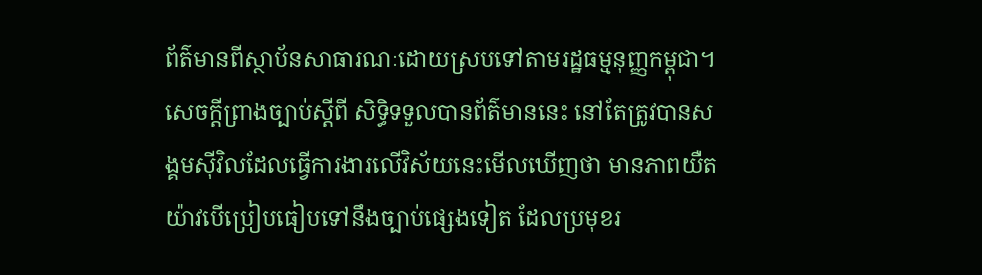ព័ត៌មានពីស្ថាប័នសាធារណៈដោយស្របទៅតាមរដ្ឋធម្មនុញ្ញកម្ពុជា។
សេចក្តីព្រាងច្បាប់ស្តីពី សិទ្ធិទទួលបានព័ត៌មាននេះ នៅតែត្រូវបានសង្គមស៊ីវិលដែលធ្វើការងារលើវិស័យនេះមើលឃើញថា មានភាពយឺតយ៉ាវបើប្រៀបធៀបទៅនឹងច្បាប់ផ្សេងទៀត ដែលប្រមុខរ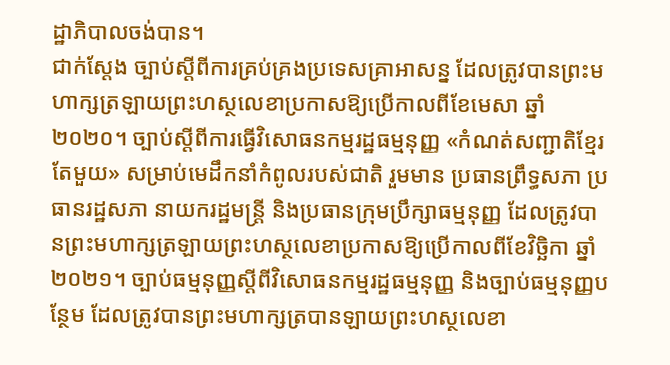ដ្ឋាភិបាលចង់បាន។
ជាក់ស្តែង ច្បាប់ស្តីពីការគ្រប់គ្រងប្រទេសគ្រាអាសន្ន ដែលត្រូវបានព្រះមហាក្សត្រឡាយព្រះហស្ថលេខាប្រកាសឱ្យប្រើកាលពីខែមេសា ឆ្នាំ២០២០។ ច្បាប់ស្តីពីការធ្វើវិសោធនកម្មរដ្ឋធម្មនុញ្ញ «កំណត់សញ្ជាតិខ្មែរតែមួយ» សម្រាប់មេដឹកនាំកំពូលរបស់ជាតិ រួមមាន ប្រធានព្រឹទ្ធសភា ប្រធានរដ្ឋសភា នាយករដ្ឋមន្ត្រី និងប្រធានក្រុមប្រឹក្សាធម្មនុញ្ញ ដែលត្រូវបានព្រះមហាក្សត្រឡាយព្រះហស្ថលេខាប្រកាសឱ្យប្រើកាលពីខែវិច្ឆិកា ឆ្នាំ២០២១។ ច្បាប់ធម្មនុញ្ញស្តីពីវិសោធនកម្មរដ្ឋធម្មនុញ្ញ និងច្បាប់ធម្មនុញ្ញបន្ថែម ដែលត្រូវបានព្រះមហាក្សត្របានឡាយព្រះហស្ថលេខា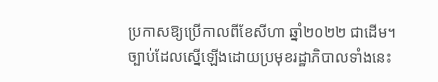ប្រកាសឱ្យប្រើកាលពីខែសីហា ឆ្នាំ២០២២ ជាដើម។
ច្បាប់ដែលស្នើឡើងដោយប្រមុខរដ្ឋាភិបាលទាំងនេះ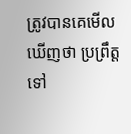ត្រូវបានគេមើលឃើញថា ប្រព្រឹត្តទៅ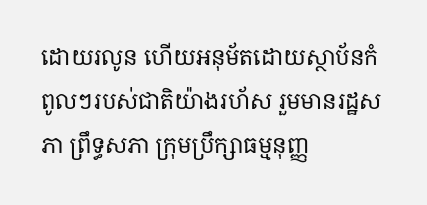ដោយរលូន ហើយអនុម័តដោយស្ថាប័នកំពូលៗរបស់ជាតិយ៉ាងរហ័ស រួមមានរដ្ឋសភា ព្រឹទ្ធសភា ក្រុមប្រឹក្សាធម្មនុញ្ញ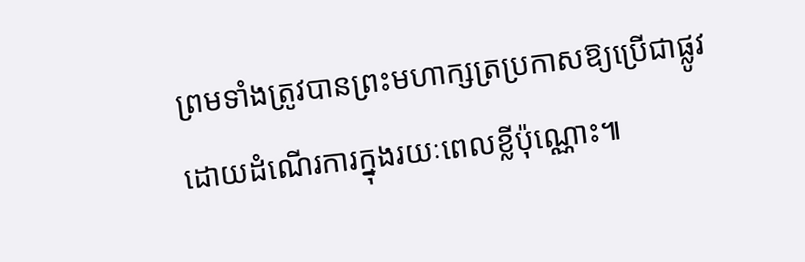ព្រមទាំងត្រូវបានព្រះមហាក្សត្រប្រកាសឱ្យប្រើជាផ្លូវ ដោយដំណើរការក្នុងរយៈពេលខ្លីប៉ុណ្ណោះ៕